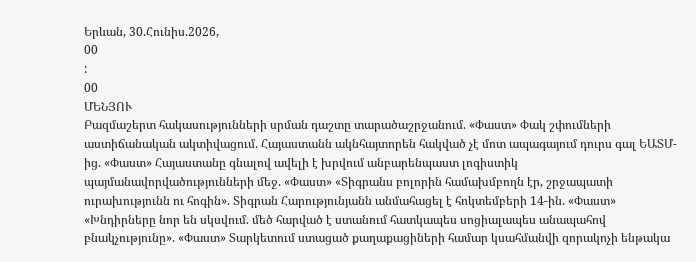Երևան, 30.Հունիս.2026,
00
:
00
ՄԵՆՅՈՒ
Բազմաշերտ հակասությունների սրման դաշտը տարածաշրջանում. «Փաստ» Փակ շփումների աստիճանական ակտիվացում. Հայաստանն ակնհայտորեն հակված չէ մոտ ապագայում դուրս գալ ԵԱՏՄ-ից. «Փաստ» Հայաստանը գնալով ավելի է խրվում անբարենպաստ լոգիստիկ պայմանավորվածությունների մեջ. «Փաստ» «Տիգրանս բոլորին համախմբողն էր, շրջապատի ուրախությունն ու հոգին». Տիգրան Հարությունյանն անմահացել է հոկտեմբերի 14-ին. «Փաստ» «Խնդիրները նոր են սկսվում. մեծ հարված է ստանում հատկապես սոցիալապես անապահով բնակչությունը». «Փաստ» Տարկետում ստացած քաղաքացիների համար կսահմանվի զորակոչի ենթակա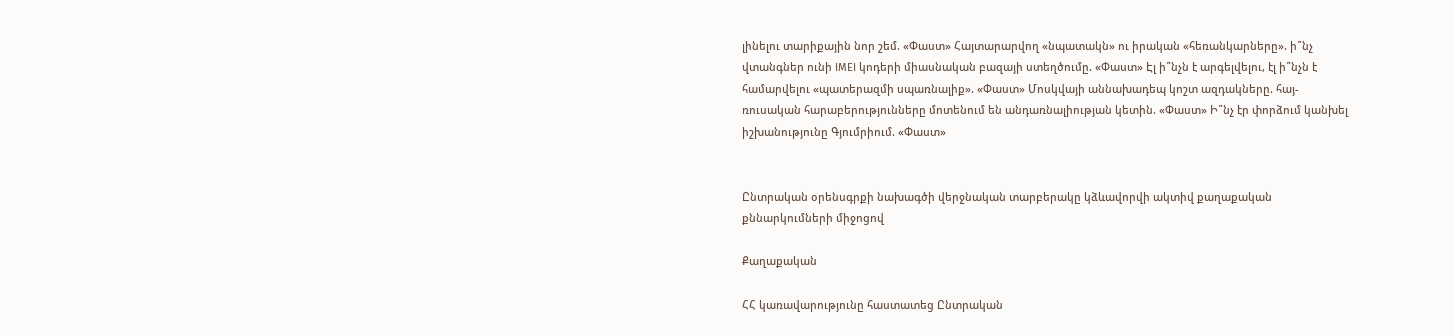լինելու տարիքային նոր շեմ. «Փաստ» Հայտարարվող «նպատակն» ու իրական «հեռանկարները». ի՞նչ վտանգներ ունի IMEI կոդերի միասնական բազայի ստեղծումը. «Փաստ» Էլ ի՞նչն է արգելվելու, էլ ի՞նչն է համարվելու «պատերազմի սպառնալիք». «Փաստ» Մոսկվայի աննախադեպ կոշտ ազդակները. հայ-ռուսական հարաբերությունները մոտենում են անդառնալիության կետին. «Փաստ» Ի՞նչ էր փորձում կանխել իշխանությունը Գյումրիում. «Փաստ»


Ընտրական օրենսգրքի նախագծի վերջնական տարբերակը կձևավորվի ակտիվ քաղաքական քննարկումների միջոցով

Քաղաքական

ՀՀ կառավարությունը հաստատեց Ընտրական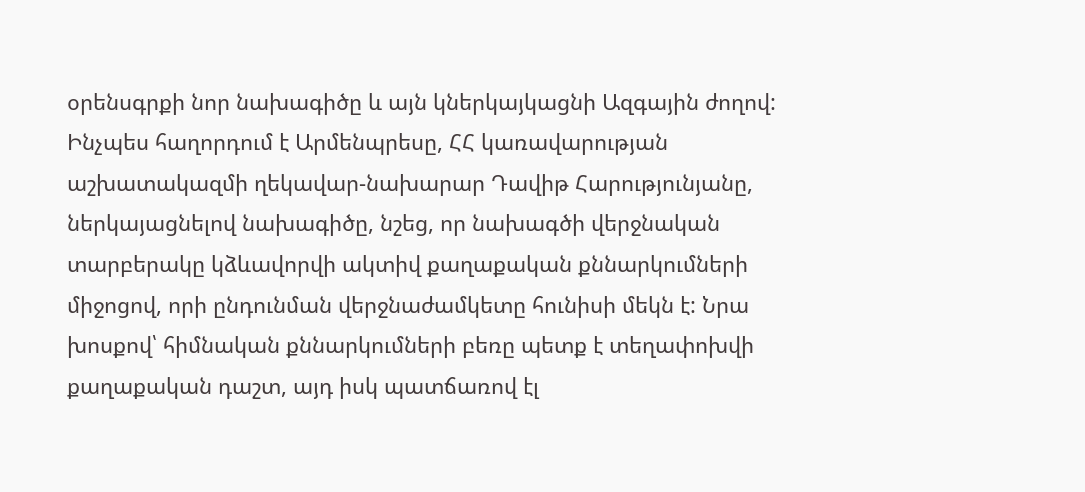օրենսգրքի նոր նախագիծը և այն կներկայկացնի Ազգային ժողով: Ինչպես հաղորդում է Արմենպրեսը, ՀՀ կառավարության աշխատակազմի ղեկավար-նախարար Դավիթ Հարությունյանը, ներկայացնելով նախագիծը, նշեց, որ նախագծի վերջնական տարբերակը կձևավորվի ակտիվ քաղաքական քննարկումների միջոցով, որի ընդունման վերջնաժամկետը հունիսի մեկն է: Նրա խոսքով՝ հիմնական քննարկումների բեռը պետք է տեղափոխվի քաղաքական դաշտ, այդ իսկ պատճառով էլ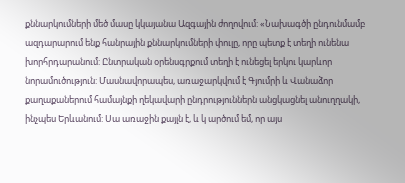քննարկումների մեծ մասը կկայանա Ազգային ժողովում: «Նախագծի ընդունմամբ ազդարարում ենք հանրային քննարկումների փուլը, որը պետք է տեղի ունենա խորհրդարանում: Ընտրական օրենսգրքում տեղի է ունեցել երկու կարևոր նորամուծություն: Մասնավորապես, առաջարկվում է Գյումրի և Վանաձոր քաղաքաներում համայնքի ղեկավարի ընդրություններն անցկացնել անուղղակի, ինչպես Երևանում: Սա առաջին քայլն է, և կ արծում եմ, որ այս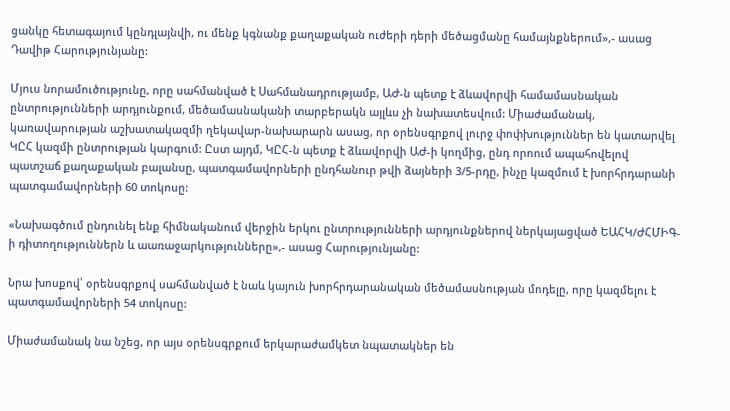ցանկը հետագայում կընդլայնվի, ու մենք կգնանք քաղաքական ուժերի դերի մեծացմանը համայնքներում»,- ասաց Դավիթ Հարությունյանը:

Մյուս նորամուծությունը, որը սահմանված է Սահմանադրությամբ, ԱԺ-ն պետք է ձևավորվի համամասնական ընտրությունների արդյունքում, մեծամասնականի տարբերակն այլևս չի նախատեսվում: Միաժամանակ, կառավարության աշխատակազմի ղեկավար-նախարարն ասաց, որ օրենսգրքով լուրջ փոփխություններ են կատարվել ԿԸՀ կազմի ընտրության կարգում: Ըստ այդմ, ԿԸՀ-ն պետք է ձևավորվի ԱԺ-ի կողմից, ընդ որոում ապահովելով պատշաճ քաղաքական բալանսը, պատգամավորների ընդհանուր թվի ձայների 3/5-րդը, ինչը կազմում է խորհրդարանի պատգամավորների 60 տոկոսը:

«Նախագծում ընդունել ենք հիմնականում վերջին երկու ընտրությունների արդյունքներով ներկայացված ԵԱՀԿ/ԺՀՄԻԳ-ի դիտողություններն և աառաջարկությունները»,- ասաց Հարությունյանը:

Նրա խոսքով՝ օրենսգրքով սահմանված է նաև կայուն խորհրդարանական մեծամասնության մոդելը, որը կազմելու է պատգամավորների 54 տոկոսը:

Միաժամանակ նա նշեց, որ այս օրենսգրքում երկարաժամկետ նպատակներ են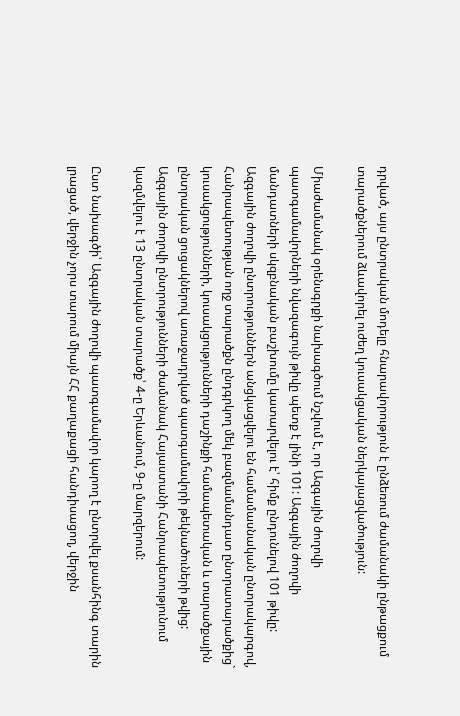դրված, այս ընտրական մոդելը հնարավորություն է ընձեռում ժամանակի ընթացքում տարածքներում ձևավորել ուժեղ կուսակցական ներկայացվածություն:

Միաժամանակ օրենսգրքի նախագծում նշվում է, որ Ազգային ժողովի պատգամավորների նվազագույն թիվը պետք է լինի 101: Ազգային ժողովի մանդատների սկզբնական բաշխումը կատարվելու է՝ հիմք ընդունելով 101 թիվը: Ազգային ժողովի ընտրություններն անցկացվելու են համամասնական ընտրակարգով, Հանրապետության ողջ տարածքն ընդգրկող մեկ բազմամանդատ ընտրատարածքից` կուսակցությունների, կուսակցությունների դաշինքի համապետական և տարածքային ընտրական ցուցակներով առաջադրված պատգամավորի թեկնածուների թվից: Ազգային ժողովի ընտրությունների ժամանակ Հայաստանի Հանրապետությունում կազմվելու է 13 ընտրական տարածք՝ 4-ը Երևանում, 9-ը մարզերում:

Ըստ նախագծի՝ Ազգային ժողովի պատգամավոր կարող է ընտրվել քսանհինգ տարին լրացած, վերջին չորս տարում միայն ՀՀ քաղաքացի հանդիսացող, վերջին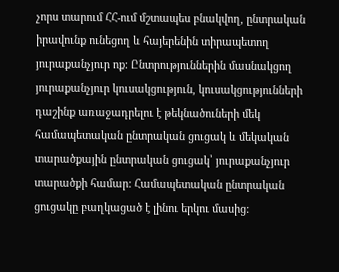չորս տարում ՀՀ-ում մշտապես բնակվող, ընտրական իրավունք ունեցող և հայերենին տիրապետող յուրաքանչյուր ոք: Ընտրություններին մասնակցող յուրաքանչյուր կուսակցություն, կուսակցությունների դաշինք առաջադրելու է թեկնածուների մեկ համապետական ընտրական ցուցակ և մեկական տարածքային ընտրական ցուցակ՝ յուրաքանչյուր տարածքի համար: Համապետական ընտրական ցուցակը բաղկացած է լինու երկու մասից: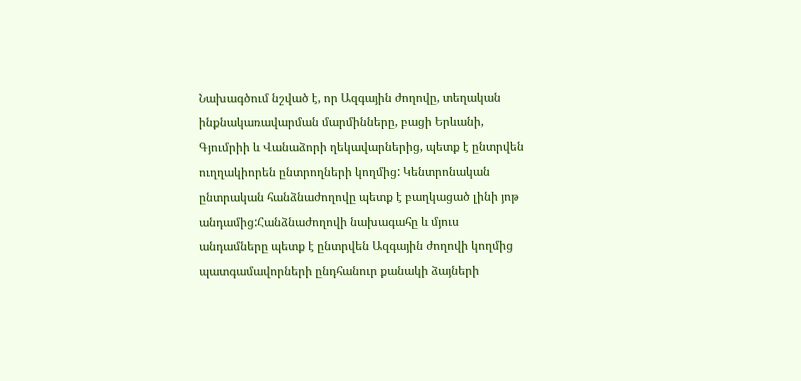Նախագծում նշված է, որ Ազգային ժողովը, տեղական ինքնակառավարման մարմինները, բացի Երևանի, Գյումրիի և Վանաձորի ղեկավարներից, պետք է ընտրվեն ուղղակիորեն ընտրողների կողմից: Կենտրոնական ընտրական հանձնաժողովը պետք է բաղկացած լինի յոթ անդամից:Հանձնաժողովի նախագահը և մյուս անդամները պետք է ընտրվեն Ազգային ժողովի կողմից պատգամավորների ընդհանուր քանակի ձայների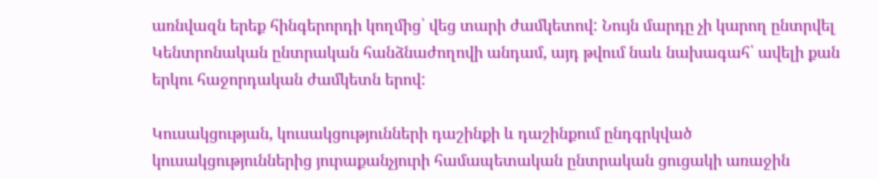առնվազն երեք հինգերորդի կողմից՝ վեց տարի ժամկետով: Նույն մարդը չի կարող ընտրվել Կենտրոնական ընտրական հանձնաժողովի անդամ, այդ թվում նաև նախագահ՝ ավելի քան երկու հաջորդական ժամկետն երով:

Կուսակցության, կուսակցությունների դաշինքի և դաշինքում ընդգրկված կուսակցություններից յուրաքանչյուրի համապետական ընտրական ցուցակի առաջին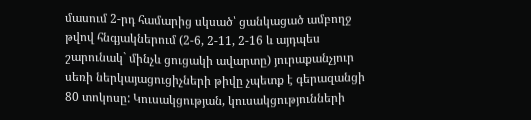մասում 2-րդ համարից սկսած՝ ցանկացած ամբողջ թվով հնգյակներում (2-6, 2-11, 2-16 և այդպես շարունակ` մինչև ցուցակի ավարտը) յուրաքանչյուր սեռի ներկայացուցիչների թիվը չպետք է գերազանցի 80 տոկոսը: Կուսակցության, կուսակցությունների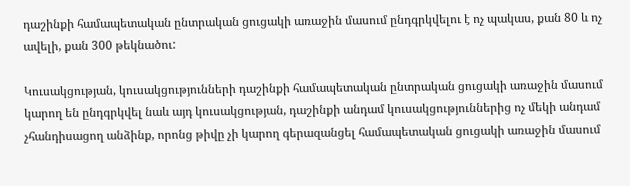դաշինքի համապետական ընտրական ցուցակի առաջին մասում ընդգրկվելու է ոչ պակաս, քան 80 և ոչ ավելի, քան 300 թեկնածու:

Կուսակցության, կուսակցությունների դաշինքի համապետական ընտրական ցուցակի առաջին մասում կարող են ընդգրկվել նաև այդ կուսակցության, դաշինքի անդամ կուսակցություններից ոչ մեկի անդամ չհանդիսացող անձինք, որոնց թիվը չի կարող գերազանցել համապետական ցուցակի առաջին մասում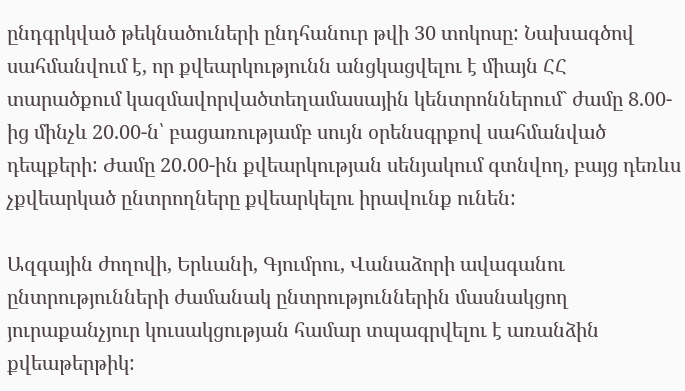ընդգրկված թեկնածուների ընդհանուր թվի 30 տոկոսը: Նախագծով սահմանվում է, որ քվեարկությունն անցկացվելու է միայն ՀՀ տարածքում կազմավորվածտեղամասային կենտրոններում` ժամը 8.00-ից մինչև 20.00-ն՝ բացառությամբ սույն օրենսգրքով սահմանված դեպքերի: Ժամը 20.00-ին քվեարկության սենյակում գտնվող, բայց դեռևս չքվեարկած ընտրողները քվեարկելու իրավունք ունեն:

Ազգային ժողովի, Երևանի, Գյումրու, Վանաձորի ավագանու ընտրությունների ժամանակ ընտրություններին մասնակցող յուրաքանչյուր կուսակցության համար տպագրվելու է առանձին քվեաթերթիկ: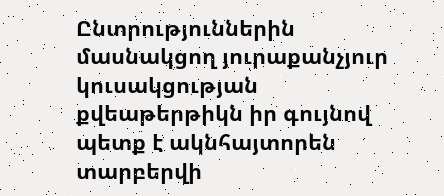Ընտրություններին մասնակցող յուրաքանչյուր կուսակցության քվեաթերթիկն իր գույնով պետք է ակնհայտորեն տարբերվի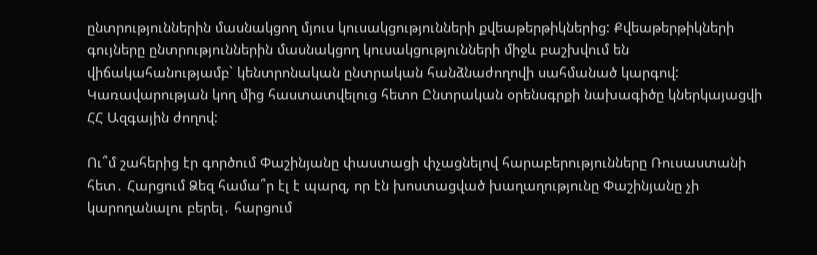ընտրություններին մասնակցող մյուս կուսակցությունների քվեաթերթիկներից: Քվեաթերթիկների գույները ընտրություններին մասնակցող կուսակցությունների միջև բաշխվում են վիճակահանությամբ` կենտրոնական ընտրական հանձնաժողովի սահմանած կարգով: Կառավարության կող մից հաստատվելուց հետո Ընտրական օրենսգրքի նախագիծը կներկայացվի ՀՀ Ազգային ժողով:

Ու՞մ շահերից էր գործում Փաշինյանը փաստացի փչացնելով հարաբերությունները Ռուսաստանի հետ․ Հարցում Ձեզ համա՞ր էլ է պարզ, որ էն խոստացված խաղաղությունը Փաշինյանը չի կարողանալու բերել․ հարցում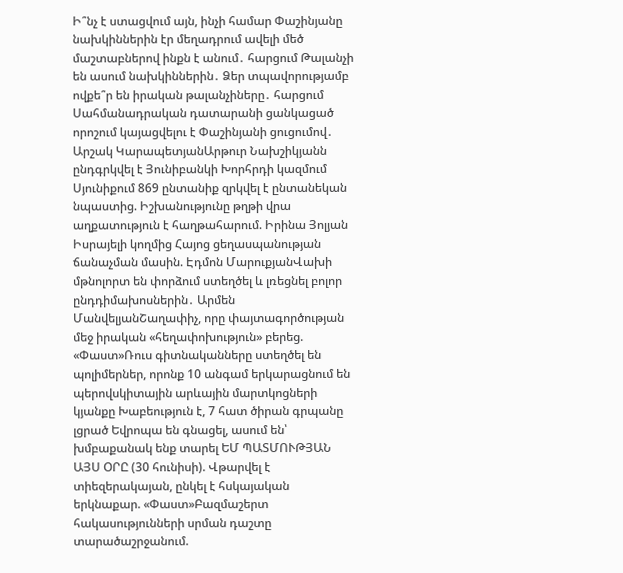Ի՞նչ է ստացվում այն, ինչի համար Փաշինյանը նախկիններին էր մեղադրում ավելի մեծ մաշտաբներով ինքն է անում․ հարցում Թալանչի են ասում նախկիններին․ Ձեր տպավորությամբ ովքե՞ր են իրական թալանչիները․ հարցում Սահմանադրական դատարանի ցանկացած որոշում կայացվելու է Փաշինյանի ցուցումով․ Արշակ ԿարապետյանԱրթուր Նախշիկյանն ընդգրկվել է Յունիբանկի Խորհրդի կազմում Սյունիքում 869 ընտանիք զրկվել է ընտանեկան նպաստից. Իշխանությունը թղթի վրա աղքատություն է հաղթահարում. Իրինա Յոլյան Իսրայելի կողմից Հայոց ցեղասպանության ճանաչման մասին. Էդմոն ՄարուքյանՎախի մթնոլորտ են փորձում ստեղծել և լռեցնել բոլոր ընդդիմախոսներին․ Արմեն ՄանվելյանՇաղափիչ, որը փայտագործության մեջ իրական «հեղափոխություն» բերեց. «Փաստ»Ռուս գիտնականները ստեղծել են պոլիմերներ, որոնք 10 անգամ երկարացնում են պերովսկիտային արևային մարտկոցների կյանքը Խաբեություն է, 7 հատ ծիրան գրպանը լցրած Եվրոպա են գնացել, ասում են՝ խմբաքանակ ենք տարել ԵՄ ՊԱՏՄՈՒԹՅԱՆ ԱՅՍ ՕՐԸ (30 հունիսի). Վթարվել է տիեզերակայան, ընկել է հսկայական երկնաքար. «Փաստ»Բազմաշերտ հակասությունների սրման դաշտը տարածաշրջանում.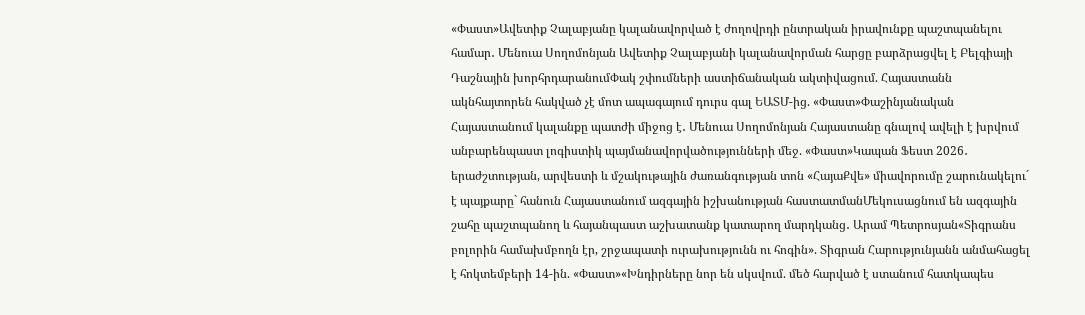«Փաստ»Ավետիք Չալաբյանը կալանավորված է ժողովրդի ընտրական իրավունքը պաշտպանելու համար․ Մենուա Սողոմոնյան Ավետիք Չալաբյանի կալանավորման հարցը բարձրացվել է Բելգիայի Դաշնային խորհրդարանումՓակ շփումների աստիճանական ակտիվացում. Հայաստանն ակնհայտորեն հակված չէ մոտ ապագայում դուրս գալ ԵԱՏՄ-ից. «Փաստ»Փաշինյանական Հայաստանում կալանքը պատժի միջոց է․ Մենուա Սողոմոնյան Հայաստանը գնալով ավելի է խրվում անբարենպաստ լոգիստիկ պայմանավորվածությունների մեջ. «Փաստ»Կապան Ֆեստ 2026․ երաժշտության, արվեստի և մշակութային ժառանգության տոն «ՀայաՔվե» միավորումը շարունակելու´ է պայքարը` հանուն Հայաստանում ազգային իշխանության հաստատմանՄեկուսացնում են ազգային շահը պաշտպանող և հայանպաստ աշխատանք կատարող մարդկանց․ Արամ Պետրոսյան«Տիգրանս բոլորին համախմբողն էր, շրջապատի ուրախությունն ու հոգին». Տիգրան Հարությունյանն անմահացել է հոկտեմբերի 14-ին. «Փաստ»«Խնդիրները նոր են սկսվում. մեծ հարված է ստանում հատկապես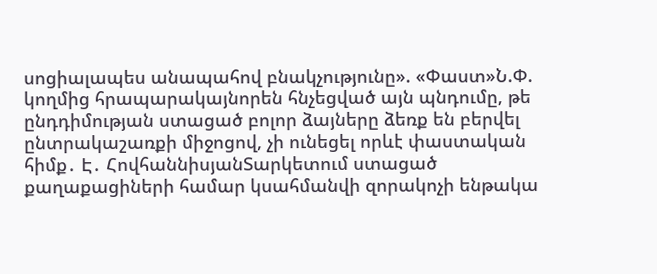սոցիալապես անապահով բնակչությունը». «Փաստ»Ն.Փ. կողմից հրապարակայնորեն հնչեցված այն պնդումը, թե ընդդիմության ստացած բոլոր ձայները ձեռք են բերվել ընտրակաշառքի միջոցով, չի ունեցել որևէ փաստական հիմք․ Է․ ՀովհաննիսյանՏարկետում ստացած քաղաքացիների համար կսահմանվի զորակոչի ենթակա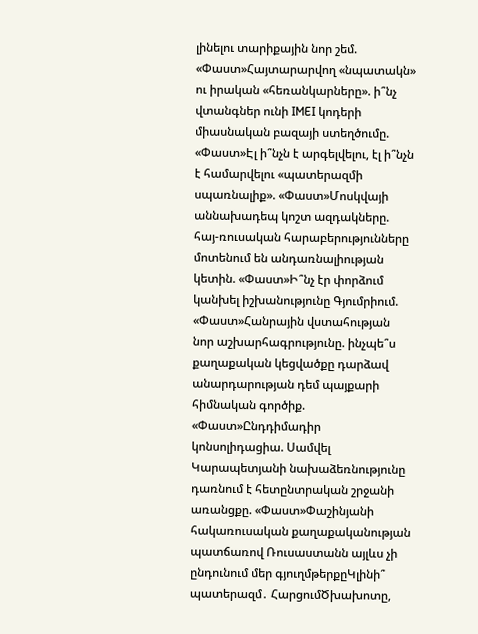լինելու տարիքային նոր շեմ. «Փաստ»Հայտարարվող «նպատակն» ու իրական «հեռանկարները». ի՞նչ վտանգներ ունի IMEI կոդերի միասնական բազայի ստեղծումը. «Փաստ»Էլ ի՞նչն է արգելվելու, էլ ի՞նչն է համարվելու «պատերազմի սպառնալիք». «Փաստ»Մոսկվայի աննախադեպ կոշտ ազդակները. հայ-ռուսական հարաբերությունները մոտենում են անդառնալիության կետին. «Փաստ»Ի՞նչ էր փորձում կանխել իշխանությունը Գյումրիում. «Փաստ»Հանրային վստահության նոր աշխարհագրությունը. ինչպե՞ս քաղաքական կեցվածքը դարձավ անարդարության դեմ պայքարի հիմնական գործիք. «Փաստ»Ընդդիմադիր կոնսոլիդացիա. Սամվել Կարապետյանի նախաձեռնությունը դառնում է հետընտրական շրջանի առանցքը. «Փաստ»Փաշինյանի հակառուսական քաղաքականության պատճառով Ռուսաստանն այլևս չի ընդունում մեր գյուղմթերքըԿլինի՞ պատերազմ․ ՀարցումԾխախոտը,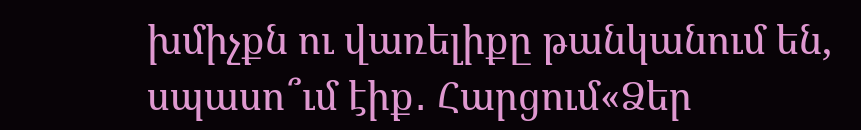խմիչքն ու վառելիքը թանկանում են, սպասո՞ւմ էիք․ Հարցում«Ձեր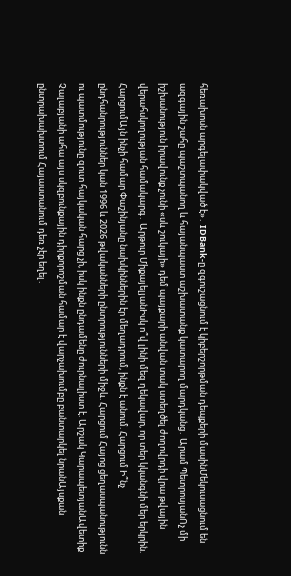հեռախոսն արգելափակված է»․ IDBank-ը զգուշացնում է կիբերշորթման դեպքերի մասինՄեկուսացնում են ազգային շահը պաշտպանող և հայանպաստ աշխատանք կատարող մարդկանց․ Արամ ՊետրոսյանՈչ մի իշխանություն իրավունք չունի «սև շուկայի» դեմ պայքարի անվան տակ ստեղծել ժողովրդի վրա թվային վերահսկողության համակարգ․ Արթուր ՄիքայելյանԻսկ ո՞վ լինի մեզ ղեկավար, որ տեր կկանգնի մեր երկրին. ՀարցումԱյն ինչի համար Փաշինյանը նախկիններին էր մեղադրում, ինքն է անում. Հարցում Ի՞նչ ընդհանրություններ կան 1996 և 2026 թվականների ընտրությունների միջև. Հարցում Հայոց ցեղասպանությունն ու պատմությունը զուտ հայկական հարց չի, իսկ ինքն ընդամենը ժուրնալիստ է. Արշակ ԿարապետյանԱվետիք Չալաբյանի ահա այս սկզբունքային դիրքորոշման համար է վարչախումբը բանտարկել նրանԱյսքան ընտրախախտում Հայաստանում դեռ չէր եղել․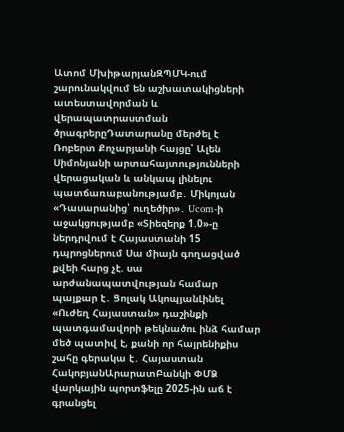Ատոմ ՄխիթարյանԶՊՄԿ-ում շարունակվում են աշխատակիցների ատեստավորման և վերապատրաստման ծրագրերըԴատարանը մերժել է Ռոբերտ Քոչարյանի հայցը՝ Ալեն Սիմոնյանի արտահայտությունների վերացական և անկապ լինելու պատճառաբանությամբ․ Միկոյան «Դասարանից՝ ուղեծիր»․ Ucom-ի աջակցությամբ «Տիեզերք 1.0»-ը ներդրվում է Հայաստանի 15 դպրոցներում Սա միայն գողացված քվեի հարց չէ. սա արժանապատվության համար պայքար է․ Ցոլակ ԱկոպյանԼինել «Ուժեղ Հայաստան» դաշինքի պատգամավորի թեկնածու ինձ համար մեծ պատիվ է, քանի որ հայրենիքիս շահը գերակա է․ Հայաստան ՀակոբյանԱրարատԲանկի ՓՄՁ վարկային պորտֆելը 2025-ին աճ է գրանցել